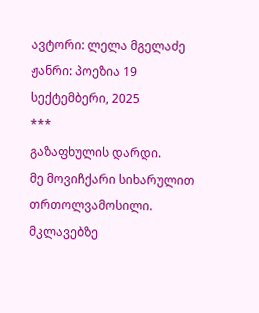ავტორი: ლელა მგელაძე ჟანრი: პოეზია 19 სექტემბერი, 2025
***
გაზაფხულის დარდი.
მე მოვიჩქარი სიხარულით თრთოლვამოსილი. მკლავებზე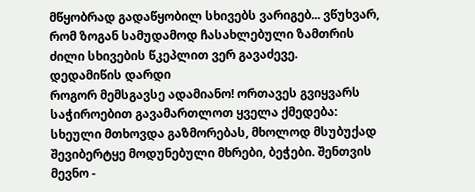მწყობრად გადაწყობილ სხივებს ვარიგებ... ვწუხვარ, რომ ზოგან სამუდამოდ ჩასახლებული ზამთრის ძილი სხივების წკეპლით ვერ გავაძევე.
დედამიწის დარდი
როგორ მემსგავსე ადამიანო! ორთავეს გვიყვარს საჭიროებით გავამართლოთ ყველა ქმედება: სხეული მთხოვდა გაზმორებას, მხოლოდ მსუბუქად შევიბერტყე მოდუნებული მხრები, ბეჭები. შენთვის მევნო -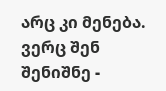არც კი მენება.
ვერც შენ შენიშნე -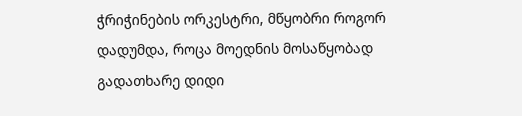ჭრიჭინების ორკესტრი, მწყობრი როგორ დადუმდა, როცა მოედნის მოსაწყობად გადათხარე დიდი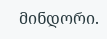მინდორი.